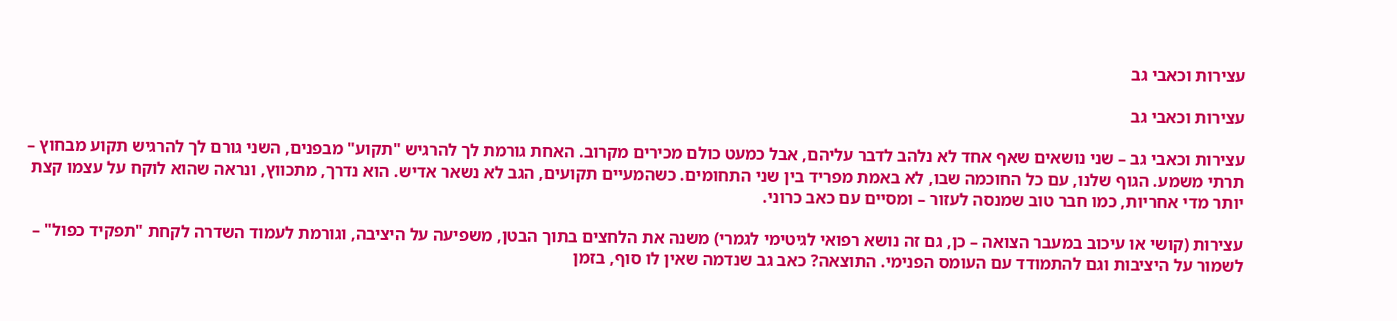עצירות וכאבי גב

עצירות וכאבי גב

עצירות וכאבי גב – שני נושאים שאף אחד לא נלהב לדבר עליהם, אבל כמעט כולם מכירים מקרוב. האחת גורמת לך להרגיש "תקוע" מבפנים, השני גורם לך להרגיש תקוע מבחוץ – תרתי משמע. הגוף שלנו, עם כל החוכמה שבו, לא באמת מפריד בין שני התחומים. כשהמעיים תקועים, הגב לא נשאר אדיש. הוא נדרך, מתכווץ, ונראה שהוא לוקח על עצמו קצת יותר מדי אחריות, כמו חבר טוב שמנסה לעזור – ומסיים עם כאב כרוני.

עצירות (קושי או עיכוב במעבר הצואה – כן, גם זה נושא רפואי לגיטימי לגמרי) משנה את הלחצים בתוך הבטן, משפיעה על היציבה, וגורמת לעמוד השדרה לקחת "תפקיד כפול" – לשמור על היציבות וגם להתמודד עם העומס הפנימי. התוצאה? כאב גב שנדמה שאין לו סוף, בזמן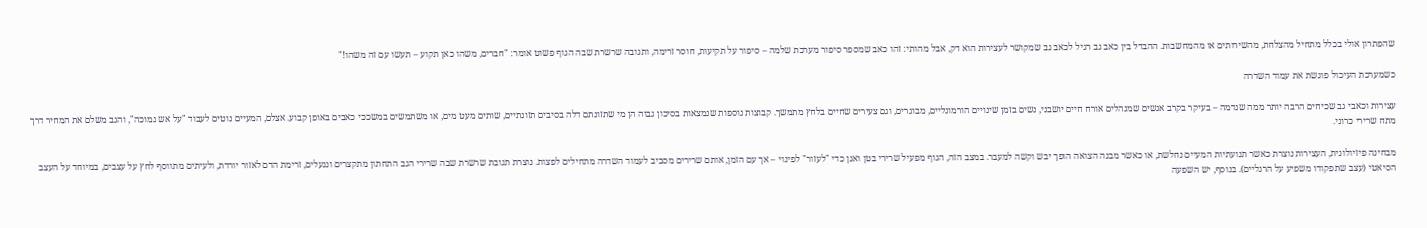שהפתרון אולי בכלל מתחיל מהצלחת, מהשירותים או מהמחשבות. ההבדל בין כאב גב רגיל לכאב גב שמקושר לעצירות הוא דק, אבל מהותי: זהו כאב שמספר סיפור מערכת שלמה – סיפור על תקיעות, חוסר זרימה, ותגובה שרשרת שבה הגוף פשוט אומר: "חברים, משהו כאן תקוע – תעשו עם זה משהו!"

כשמערכת העיכול פוגשת את עמוד השדרה

עצירות וכאבי גב שכיחים הרבה יותר ממה שנדמה – בעיקר בקרב אנשים שמנהלים אורח חיים יושבני, נשים בזמן שינויים הורמונליים, מבוגרים, וגם צעירים שחיים בלחץ מתמשך. קבוצות נוספות שנמצאות בסיכון גבוה הן מי שתזונתם דלה בסיבים תזונתיים, שותים מעט מים, או משתמשים במשככי כאבים באופן קבוע. אצלם, המעיים נוטים לעבוד "על אש נמוכה", והגב משלם את המחיר דרך מתח שרירי כרוני.

מבחינה פיזיולוגית, העצירות נוצרת כאשר תנועתיות המעיים נחלשת, או כאשר מבנה הצואה הופך יבש וקשה למעבר. במצב הזה, הגוף מפעיל שרירי בטן ואגן כדי "לעזור" לפינוי – אך עם הזמן, אותם שרירים מסביב לעמוד השדרה מתחילים לפצות. נוצרת תגובת שרשרת שבה שרירי הגב התחתון מתקצרים וננעלים, זרימת הדם לאזור יורדת, ולעיתים מתווסף לחץ על עצבים, במיוחד על העצב הסיאטי (עצב שתפקודו משפיע על הרגליים). בנוסף, יש השפעה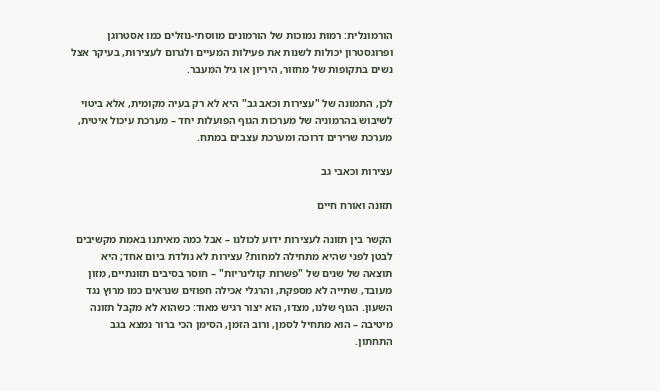הורמונלית: רמות נמוכות של הורמונים מווסתי‑נוזלים כמו אסטרוגן ופרוגסטרון יכולות לשנות את פעילות המעיים ולגרום לעצירות, בעיקר אצל נשים בתקופות של מחזור, היריון או גיל המעבר.

לכן, התמונה של "עצירות וכאב גב" היא לא רק בעיה מקומית, אלא ביטוי לשיבוש בהרמוניה של מערכות הגוף הפועלות יחד – מערכת עיכול איטית, מערכת שרירים דרוכה ומערכת עצבים במתח.

עצירות וכאבי גב

תזונה ואורח חיים

הקשר בין תזונה לעצירות ידוע לכולנו – אבל כמה מאיתנו באמת מקשיבים לבטן לפני שהיא מתחילה למחות? עצירות לא נולדת ביום אחד; היא תוצאה של שנים של "פשרות קולינריות" – חוסר בסיבים תזונתיים, מזון מעובד, שתייה לא מספקת, והרגלי אכילה חפוזים שנראים כמו מרוץ נגד השעון. הגוף שלנו, מצדו, הוא יצור רגיש מאוד: כשהוא לא מקבל תזונה מיטיבה – הוא מתחיל לסמן, ורוב הזמן, הסימן הכי ברור נמצא בגב התחתון.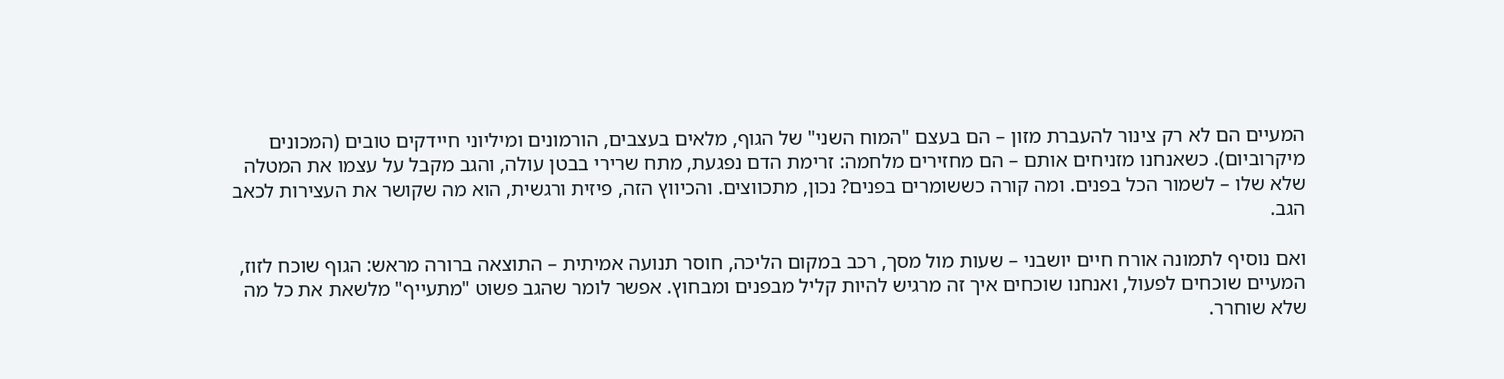המעיים הם לא רק צינור להעברת מזון – הם בעצם "המוח השני" של הגוף, מלאים בעצבים, הורמונים ומיליוני חיידקים טובים (המכונים מיקרוביום). כשאנחנו מזניחים אותם – הם מחזירים מלחמה: זרימת הדם נפגעת, מתח שרירי בבטן עולה, והגב מקבל על עצמו את המטלה שלא שלו – לשמור הכל בפנים. ומה קורה כששומרים בפנים? נכון, מתכווצים. והכיווץ הזה, פיזית ורגשית, הוא מה שקושר את העצירות לכאב הגב.

ואם נוסיף לתמונה אורח חיים יושבני – שעות מול מסך, רכב במקום הליכה, חוסר תנועה אמיתית – התוצאה ברורה מראש: הגוף שוכח לזוז, המעיים שוכחים לפעול, ואנחנו שוכחים איך זה מרגיש להיות קליל מבפנים ומבחוץ. אפשר לומר שהגב פשוט "מתעייף" מלשאת את כל מה שלא שוחרר.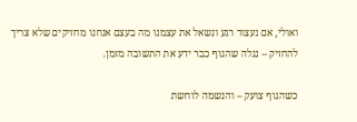ואולי, אם נעצור רגע ונשאל את עצמנו מה בעצם אנחנו מחזיקים שלא צריך להחזיק – נגלה שהגוף כבר ידע את התשובה מזמן.

כשהגוף צועק – והנשמה לוחשת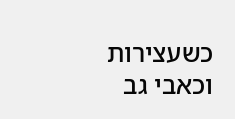כשעצירות וכאבי גב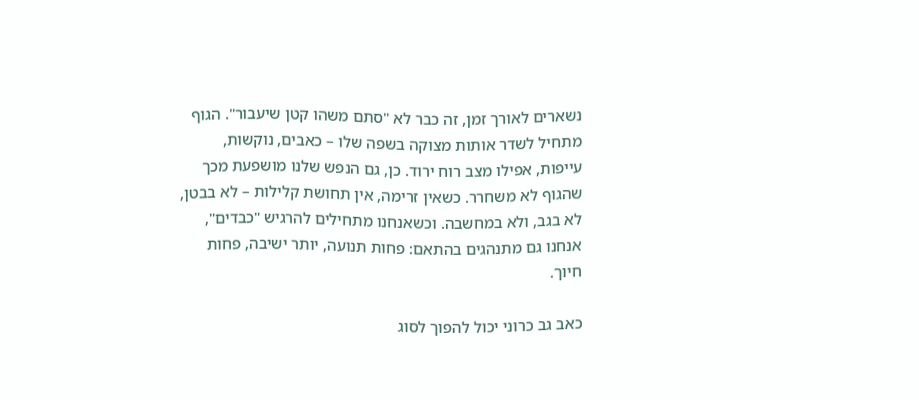נשארים לאורך זמן, זה כבר לא "סתם משהו קטן שיעבור". הגוף מתחיל לשדר אותות מצוקה בשפה שלו – כאבים, נוקשות, עייפות, אפילו מצב רוח ירוד. כן, גם הנפש שלנו מושפעת מכך שהגוף לא משחרר. כשאין זרימה, אין תחושת קלילות – לא בבטן, לא בגב, ולא במחשבה. וכשאנחנו מתחילים להרגיש "כבדים", אנחנו גם מתנהגים בהתאם: פחות תנועה, יותר ישיבה, פחות חיוך.

כאב גב כרוני יכול להפוך לסוג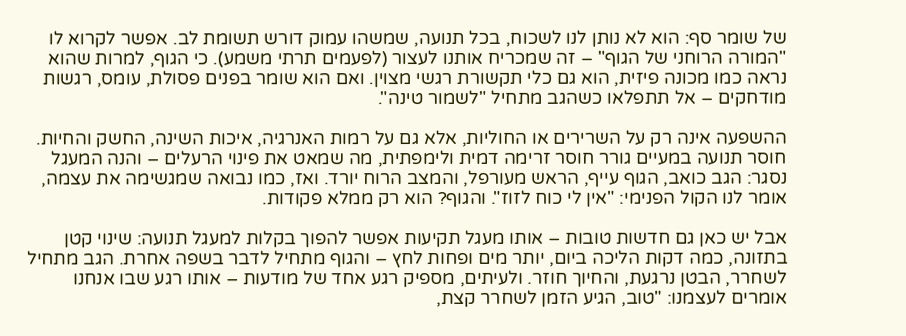של שומר סף: הוא לא נותן לנו לשכוח, בכל תנועה, שמשהו עמוק דורש תשומת לב. אפשר לקרוא לו "המורה הרוחני של הגוף" – זה שמכריח אותנו לעצור (לפעמים תרתי משמע). כי הגוף, למרות שהוא נראה כמו מכונה פיזית, הוא גם כלי תקשורת רגשי מצוין. ואם הוא שומר בפנים פסולת, עומס, רגשות מודחקים – אל תתפלאו כשהגב מתחיל "לשמור טינה".

ההשפעה אינה רק על השרירים או החוליות, אלא גם על רמות האנרגיה, איכות השינה, החשק והחיות. חוסר תנועה במעיים גורר חוסר זרימה דמית ולימפתית, מה שמאט את פינוי הרעלים – והנה המעגל נסגר: הגב כואב, הגוף עייף, הראש מעורפל, והמצב הרוח יורד. ואז, כמו נבואה שמגשימה את עצמה, אומר לנו הקול הפנימי: "אין לי כוח לזוז". והגוף? הוא רק ממלא פקודות.

אבל יש כאן גם חדשות טובות – אותו מעגל תקיעות אפשר להפוך בקלות למעגל תנועה: שינוי קטן בתזונה, כמה דקות הליכה ביום, יותר מים ופחות לחץ – והגוף מתחיל לדבר בשפה אחרת. הגב מתחיל לשחרר, הבטן נרגעת, והחיוך חוזר. ולעיתים, מספיק רגע אחד של מודעות – אותו רגע שבו אנחנו אומרים לעצמנו: "טוב, הגיע הזמן לשחרר קצת,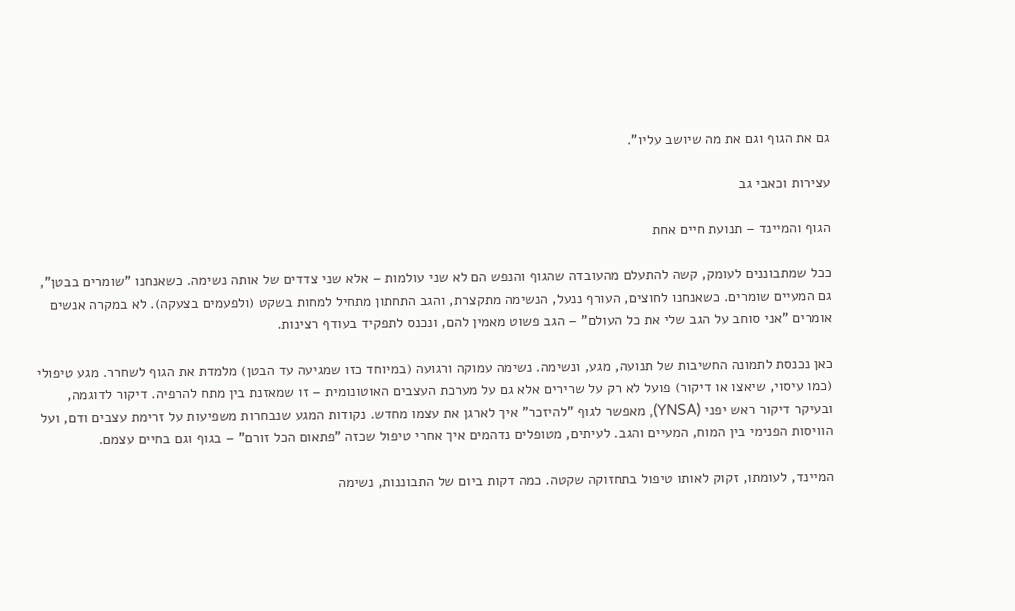גם את הגוף וגם את מה שיושב עליו".

עצירות וכאבי גב

הגוף והמיינד – תנועת חיים אחת

ככל שמתבוננים לעומק, קשה להתעלם מהעובדה שהגוף והנפש הם לא שני עולמות – אלא שני צדדים של אותה נשימה. כשאנחנו "שומרים בבטן", גם המעיים שומרים. כשאנחנו לחוצים, העורף ננעל, הנשימה מתקצרת, והגב התחתון מתחיל למחות בשקט (ולפעמים בצעקה). לא במקרה אנשים אומרים "אני סוחב על הגב שלי את כל העולם" – הגב פשוט מאמין להם, ונכנס לתפקיד בעודף רצינות.

כאן נכנסת לתמונה החשיבות של תנועה, מגע, ונשימה. נשימה עמוקה ורגועה (במיוחד כזו שמגיעה עד הבטן) מלמדת את הגוף לשחרר. מגע טיפולי (כמו עיסוי, שיאצו או דיקור) פועל לא רק על שרירים אלא גם על מערכת העצבים האוטונומית – זו שמאזנת בין מתח להרפיה. דיקור לדוגמה, ובעיקר דיקור ראש יפני (YNSA), מאפשר לגוף "להיזכר" איך לארגן את עצמו מחדש. נקודות המגע שנבחרות משפיעות על זרימת עצבים ודם, ועל הוויסות הפנימי בין המוח, המעיים והגב. לעיתים, מטופלים נדהמים איך אחרי טיפול שכזה "פתאום הכל זורם" – בגוף וגם בחיים עצמם.

המיינד, לעומתו, זקוק לאותו טיפול בתחזוקה שקטה. כמה דקות ביום של התבוננות, נשימה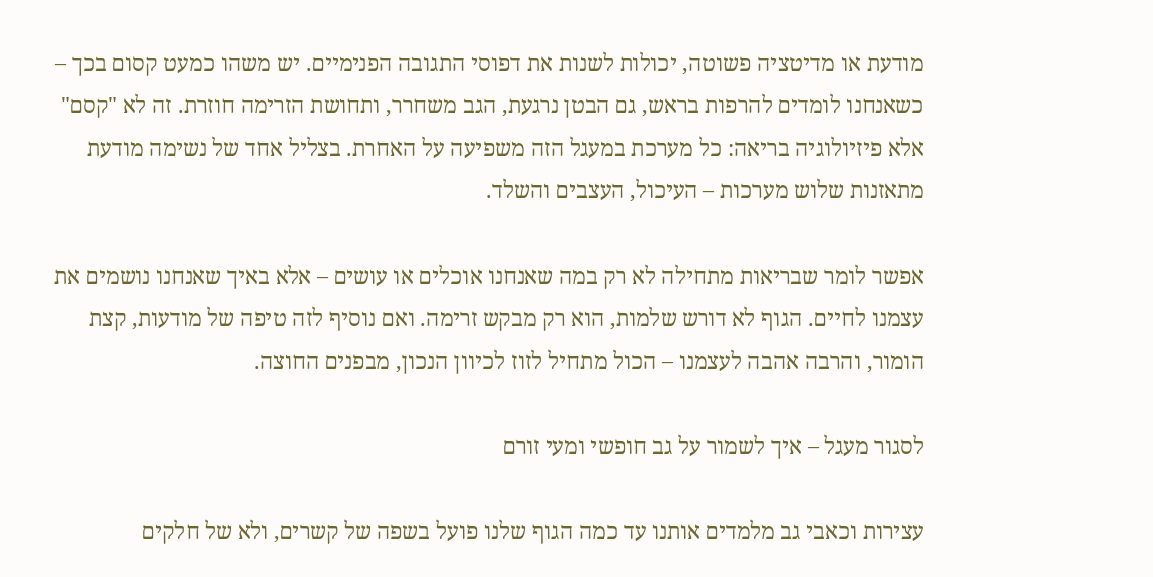מודעת או מדיטציה פשוטה, יכולות לשנות את דפוסי התגובה הפנימיים. יש משהו כמעט קסום בכך – כשאנחנו לומדים להרפות בראש, גם הבטן נרגעת, הגב משחרר, ותחושת הזרימה חוזרת. זה לא "קסם" אלא פיזיולוגיה בריאה: כל מערכת במעגל הזה משפיעה על האחרת. בצליל אחד של נשימה מודעת מתאזנות שלוש מערכות – העיכול, העצבים והשלד.

אפשר לומר שבריאות מתחילה לא רק במה שאנחנו אוכלים או עושים – אלא באיך שאנחנו נושמים את עצמנו לחיים. הגוף לא דורש שלמות, הוא רק מבקש זרימה. ואם נוסיף לזה טיפה של מודעות, קצת הומור, והרבה אהבה לעצמנו – הכול מתחיל לזוז לכיוון הנכון, מבפנים החוצה.

לסגור מעגל – איך לשמור על גב חופשי ומעי זורם

עצירות וכאבי גב מלמדים אותנו עד כמה הגוף שלנו פועל בשפה של קשרים, ולא של חלקים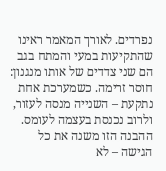נפרדים. לאורך המאמר ראינו שהתקיעות במעי והמתח בגב הם שני צדדים של אותו מנגנון: חוסר זרימה. כשמערכת אחת נתקעת – השנייה מנסה לעזור, ולרוב נכנסת בעצמה לעומס. ההבנה הזו משנה את כל הגישה – לא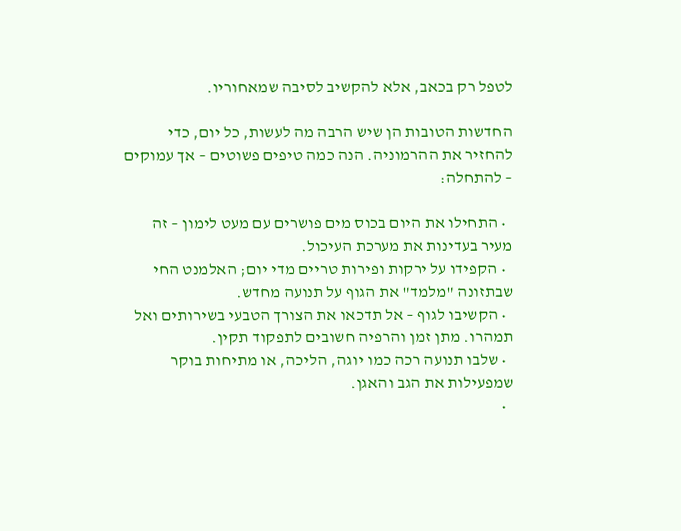לטפל רק בכאב, אלא להקשיב לסיבה שמאחוריו.

החדשות הטובות הן שיש הרבה מה לעשות, כל יום, כדי להחזיר את ההרמוניה. הנה כמה טיפים פשוטים – אך עמוקים – להתחלה:

  • התחילו את היום בכוס מים פושרים עם מעט לימון – זה מעיר בעדינות את מערכת העיכול.
  • הקפידו על ירקות ופירות טריים מדי יום; האלמנט החי שבתזונה "מלמד" את הגוף על תנועה מחדש.
  • הקשיבו לגוף – אל תדכאו את הצורך הטבעי בשירותים ואל תמהרו. מתן זמן והרפיה חשובים לתפקוד תקין.
  • שלבו תנועה רכה כמו יוגה, הליכה, או מתיחות בוקר שמפעילות את הגב והאגן.
  •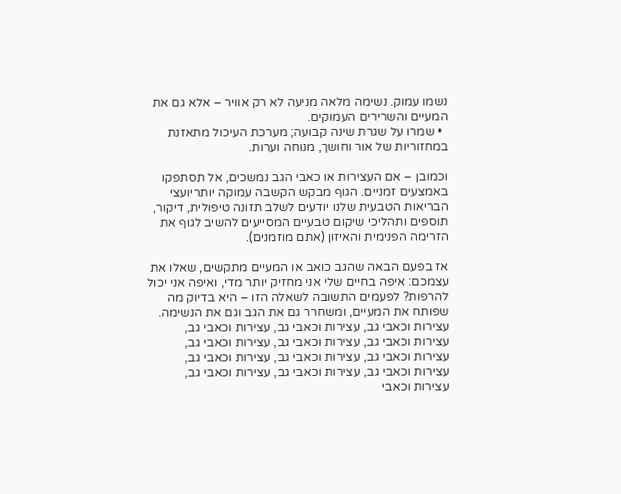נשמו עמוק. נשימה מלאה מניעה לא רק אוויר – אלא גם את המעיים והשרירים העמוקים.
  • שמרו על שגרת שינה קבועה; מערכת העיכול מתאזנת במחזוריות של אור וחושך, מנוחה וערות.

וכמובן – אם העצירות או כאבי הגב נמשכים, אל תסתפקו באמצעים זמניים. הגוף מבקש הקשבה עמוקה יותריועצי הבריאות הטבעית שלנו יודעים לשלב תזונה טיפולית, דיקור, תוספים ותהליכי שיקום טבעיים המסייעים להשיב לגוף את הזרימה הפנימית והאיזון (אתם מוזמנים).

אז בפעם הבאה שהגב כואב או המעיים מתקשים, שאלו את עצמכם: איפה בחיים שלי אני מחזיק יותר מדי, ואיפה אני יכול להרפות? לפעמים התשובה לשאלה הזו – היא בדיוק מה שפותח את המעיים, ומשחרר גם את הגב וגם את הנשימה.
עצירות וכאבי גב, עצירות וכאבי גב, עצירות וכאבי גב, עצירות וכאבי גב, עצירות וכאבי גב, עצירות וכאבי גב, עצירות וכאבי גב, עצירות וכאבי גב, עצירות וכאבי גב, עצירות וכאבי גב, עצירות וכאבי גב, עצירות וכאבי גב, עצירות וכאבי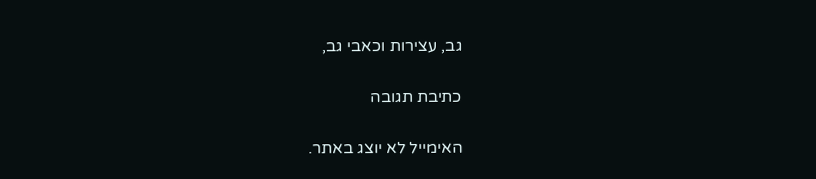גב, עצירות וכאבי גב,

כתיבת תגובה

האימייל לא יוצג באתר.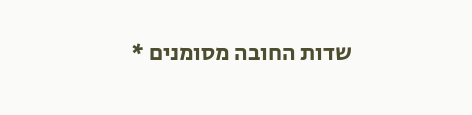שדות החובה מסומנים *